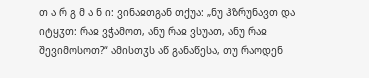თ ა რ გ მ ა ნ ი: ვინაჲთგან თქუა: „ნუ ჰზრუნავთ და იტყჳთ: რაჲ ვჭამოთ, ანუ რაჲ ვსუათ, ანუ რაჲ შევიმოსოთ?“ ამისთჳს აწ განაწესა, თუ რაოდენ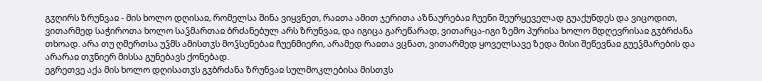გჳღირს ზრუნვაჲ - მის ხოლო დღისაჲ, რომელსა შინა ვიყვნეთ, რაჲთა ამით ჯერითა აზნაურებაჲ ჩუენი შეურყეველად გუაქუნდეს და ვიცოდით, ვითარმედ საჭიროთა ხოლო საჴმართაჲ ბრძანებულ არს ზრუნვაჲ, და იგიცა გარეწარად, ვითარცა-იგი ზემო პურისა ხოლო მდღევრისაჲ გჳბრძანა თხოად. არა თუ ღმერთსა უჴმს ამისთჳს მოჴსენებაჲ ჩუენმიერი, არამედ რაჲთა ვცნათ, ვითარმედ ყოველსავე ზედა მისი შეწევნაჲ გუეჴმარების და არარაჲ თჳნიერ მისსა გუნებავს ქონებად.
ეგრეთვე აქა მის ხოლო დღისათჳს გჳბრძანა ზრუნვაჲ სულმოკლებისა მისთჳს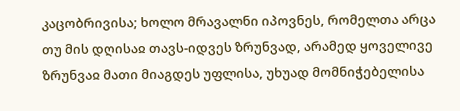კაცობრივისა; ხოლო მრავალნი იპოვნეს, რომელთა არცა თუ მის დღისაჲ თავს-იდვეს ზრუნვად, არამედ ყოველივე ზრუნვაჲ მათი მიაგდეს უფლისა, უხუად მომნიჭებელისა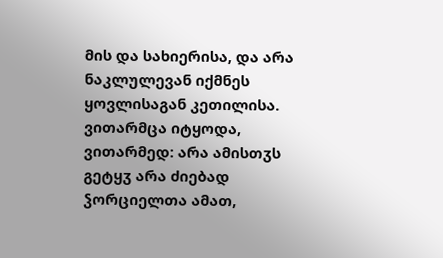მის და სახიერისა, და არა ნაკლულევან იქმნეს ყოვლისაგან კეთილისა.
ვითარმცა იტყოდა, ვითარმედ: არა ამისთჳს გეტყჳ არა ძიებად ჴორციელთა ამათ,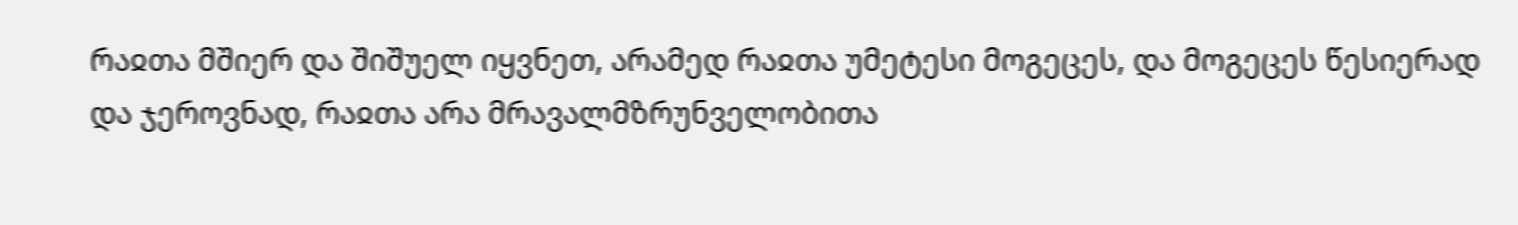რაჲთა მშიერ და შიშუელ იყვნეთ, არამედ რაჲთა უმეტესი მოგეცეს, და მოგეცეს წესიერად და ჯეროვნად, რაჲთა არა მრავალმზრუნველობითა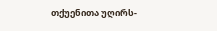თქუენითა უღირს-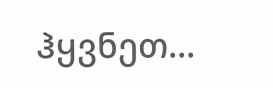ჰყვნეთ...